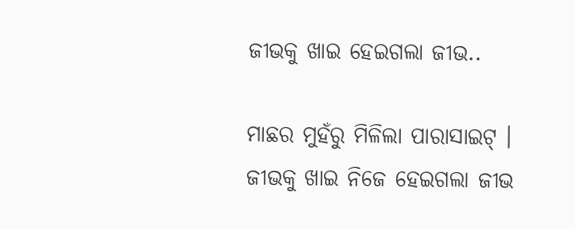ଜୀଭକୁ ଖାଇ ହେଇଗଲା ଜୀଭ..

ମାଛର ମୁହଁରୁ ମିଳିଲା ପାରାସାଇଟ୍ । ଜୀଭକୁ ଖାଇ ନିଜେ ହେଇଗଲା ଜୀଭ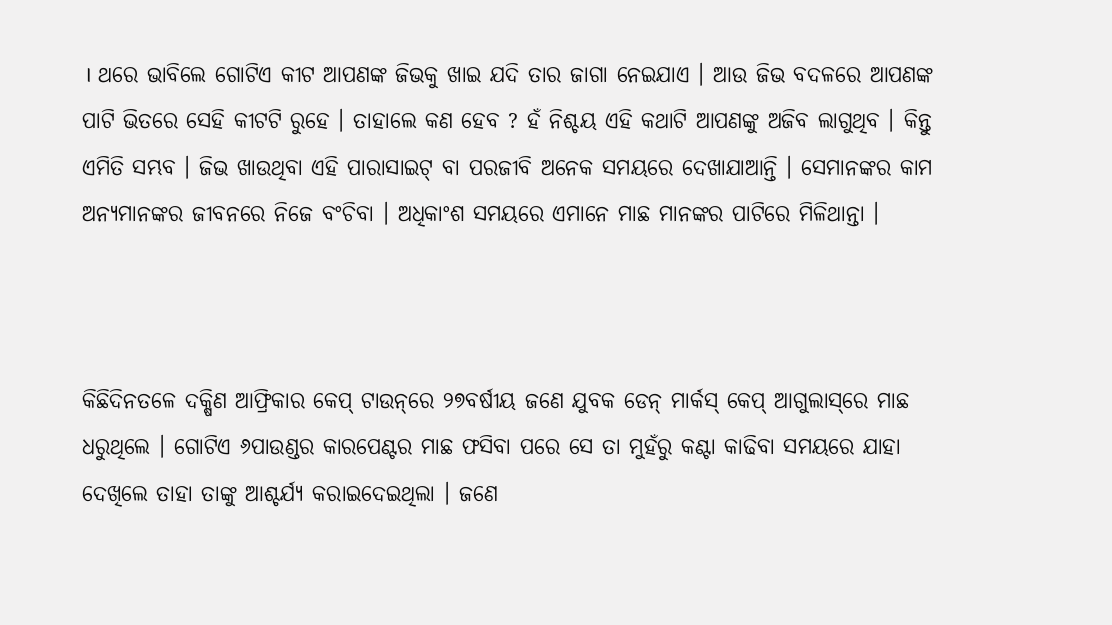। ଥରେ ଭାବିଲେ ଗୋଟିଏ କୀଟ ଆପଣଙ୍କ ଜିଭକୁ ଖାଇ ଯଦି ତାର ଜାଗା ନେଇଯାଏ । ଆଉ ଜିଭ ବଦଳରେ ଆପଣଙ୍କ ପାଟି ଭିତରେ ସେହି କୀଟଟି ରୁହେ । ତାହାଲେ କଣ ହେବ ? ହଁ ନିଶ୍ଚୟ ଏହି କଥାଟି ଆପଣଙ୍କୁ ଅଜିବ ଲାଗୁଥିବ । କିନ୍ତୁ ଏମିତି ସମ୍ଭବ । ଜିଭ ଖାଉଥିବା ଏହି ପାରାସାଇଟ୍ ବା ପରଜୀବି ଅନେକ ସମୟରେ ଦେଖାଯାଆନ୍ତି । ସେମାନଙ୍କର କାମ ଅନ୍ୟମାନଙ୍କର ଜୀବନରେ ନିଜେ ବଂଚିବା । ଅଧିକାଂଶ ସମୟରେ ଏମାନେ ମାଛ ମାନଙ୍କର ପାଟିରେ ମିଳିଥାନ୍ତା ।



କିଛିଦିନତଳେ ଦକ୍ଷିଣ ଆଫ୍ରିକାର କେପ୍ ଟାଉନ୍‌ରେ ୨୭ବର୍ଷୀୟ ଜଣେ ଯୁବକ ଡେନ୍ ମାର୍କସ୍ କେପ୍ ଆଗୁଲାସ୍‌ରେ ମାଛ ଧରୁଥିଲେ । ଗୋଟିଏ ୬ପାଉଣ୍ଡର କାରପେଣ୍ଟର ମାଛ ଫସିବା ପରେ ସେ ତା ମୁହଁରୁ କଣ୍ଟା କାଢିବା ସମୟରେ ଯାହା ଦେଖିଲେ ତାହା ତାଙ୍କୁ ଆଶ୍ଚର୍ଯ୍ୟ କରାଇଦେଇଥିଲା । ଜଣେ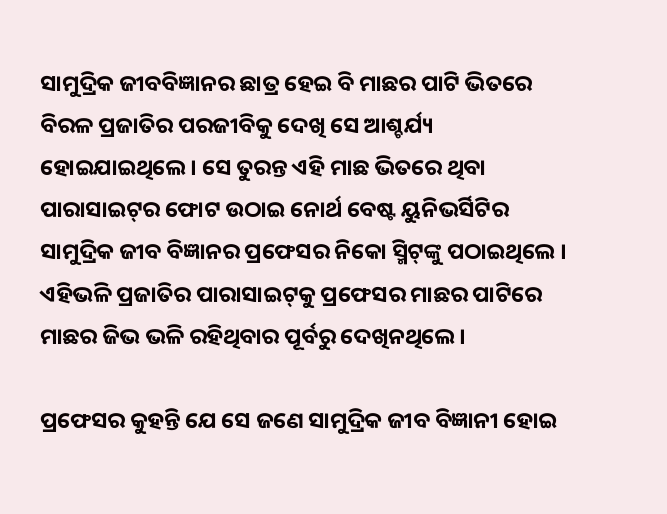ସାମୁଦ୍ରିକ ଜୀବବିଜ୍ଞାନର ଛାତ୍ର ହେଇ ବି ମାଛର ପାଟି ଭିତରେ ବିରଳ ପ୍ରଜାତିର ପରଜୀବିକୁ ଦେଖି ସେ ଆଶ୍ଚର୍ଯ୍ୟ ହୋଇଯାଇଥିଲେ । ସେ ତୁରନ୍ତ ଏହି ମାଛ ଭିତରେ ଥିବା ପାରାସାଇଟ୍‌ର ଫୋଟ ଉଠାଇ ନୋର୍ଥ ବେଷ୍ଟ ୟୁନିଭର୍ସିଟିର ସାମୁଦ୍ରିକ ଜୀବ ବିଜ୍ଞାନର ପ୍ରଫେସର ନିକୋ ସ୍ମିଟ୍‌ଙ୍କୁ ପଠାଇଥିଲେ । ଏହିଭଳି ପ୍ରଜାତିର ପାରାସାଇଟ୍‌କୁ ପ୍ରଫେସର ମାଛର ପାଟିରେ ମାଛର ଜିଭ ଭଳି ରହିଥିବାର ପୂର୍ବରୁ ଦେଖିନଥିଲେ ।

ପ୍ରଫେସର କୁହନ୍ତି ଯେ ସେ ଜଣେ ସାମୁଦ୍ରିକ ଜୀବ ବିଜ୍ଞାନୀ ହୋଇ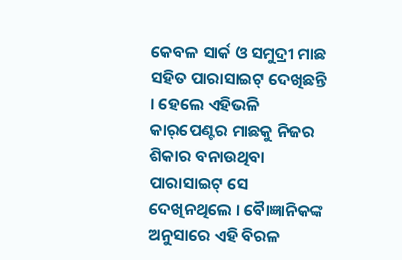କେବଳ ସାର୍କ ଓ ସମୁଦ୍ରୀ ମାଛ ସହିତ ପାରାସାଇଟ୍ ଦେଖିଛନ୍ତି । ହେଲେ ଏହିଭଳି କାର୍‌ପେଣ୍ଟର ମାଛକୁ ନିଜର ଶିକାର ବନାଉଥିବା ପାରାସାଇଟ୍ ସେ ଦେଖିନଥିଲେ । ବୈାଜ୍ଞାନିକଙ୍କ ଅନୁସାରେ ଏହି ବିରଳ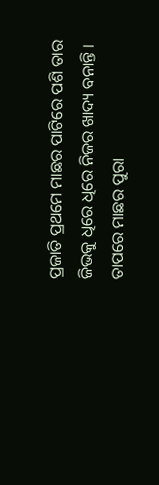ପ୍ରଜାତି ପ୍ରଥମେ ମାଛର ପାଟିରେ ପଶି ତାର ଜିଭକୁ ଧିରେ ଧିରେ ନିଜର ଖାଦ୍ୟ ବନାନ୍ତି । ତାପରେ ମାଛର ପୁରା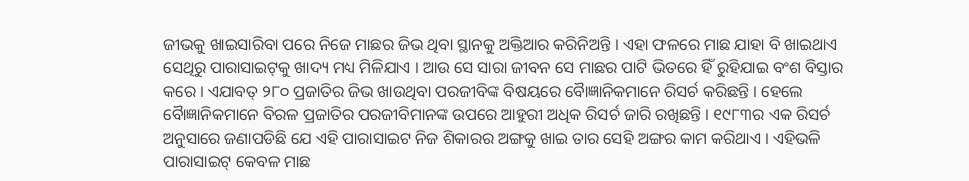ଜୀଭକୁ ଖାଇସାରିବା ପରେ ନିଜେ ମାଛର ଜିଭ ଥିବା ସ୍ଥାନକୁ ଅକ୍ତିଆର କରିନିଅନ୍ତି । ଏହା ଫଳରେ ମାଛ ଯାହା ବି ଖାଇଥାଏ ସେଥିରୁ ପାରାସାଇଟ୍‌କୁ ଖାଦ୍ୟ ମଧ୍ୟ ମିଳିଯାଏ । ଆଉ ସେ ସାରା ଜୀବନ ସେ ମାଛର ପାଟି ଭିତରେ ହିଁ ରୁହିଯାଇ ବଂଶ ବିସ୍ତାର କରେ । ଏଯାବତ୍ ୨୮୦ ପ୍ରଜାତିର ଜିଭ ଖାଉଥିବା ପରଜୀବିଙ୍କ ବିଷୟରେ ବୈାଜ୍ଞାନିକମାନେ ରିସର୍ଚ କରିଛନ୍ତି । ହେଲେ ବୈାଜ୍ଞାନିକମାନେ ବିରଳ ପ୍ରଜାତିର ପରଜୀବିମାନଙ୍କ ଉପରେ ଆହୁରୀ ଅଧିକ ରିସର୍ଚ ଜାରି ରଖିଛନ୍ତି । ୧୯୮୩ର ଏକ ରିସର୍ଚ ଅନୁସାରେ ଜଣାପଡିଛି ଯେ ଏହି ପାରାସାଇଟ ନିଜ ଶିକାରର ଅଙ୍ଗକୁ ଖାଇ ତାର ସେହି ଅଙ୍ଗର କାମ କରିଥାଏ । ଏହିଭଳି ପାରାସାଇଟ୍ କେବଳ ମାଛ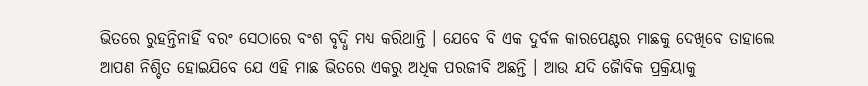ଭିତରେ ରୁହନ୍ତିନାହିଁ ବରଂ ସେଠାରେ ବଂଶ ବୃଦ୍ଧି ମଧ୍ୟ କରିଥାନ୍ତି । ଯେବେ ବି ଏକ ଦୁର୍ବଳ କାରପେଣ୍ଟର ମାଛକୁ ଦେଖିବେ ତାହାଲେ ଆପଣ ନିଶ୍ଚିତ ହୋଇଯିବେ ଯେ ଏହି ମାଛ ଭିତରେ ଏକରୁ ଅଧିକ ପରଜୀବି ଅଛନ୍ତି । ଆଉ ଯଦି ଜୈାବିକ ପ୍ରକ୍ରିୟାକୁ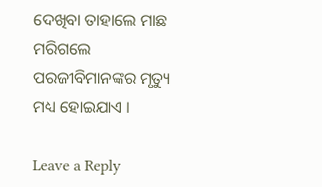ଦେଖିବା ତାହାଲେ ମାଛ ମରିଗଲେ ପରଜୀବିମାନଙ୍କର ମୃତ୍ୟୁ ମଧ୍ୟ ହୋଇଯାଏ ।

Leave a Reply